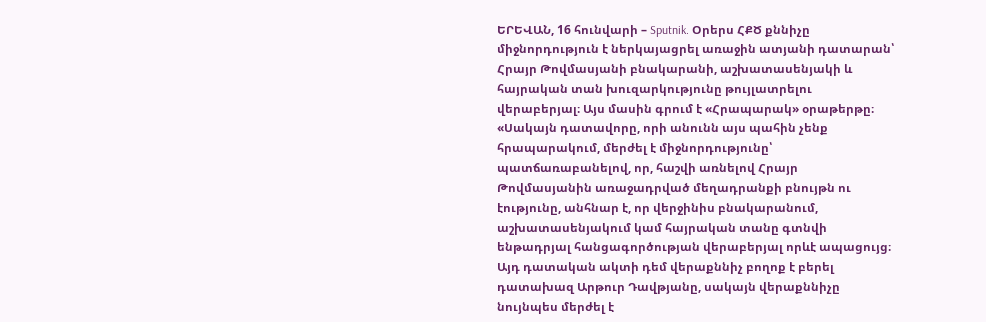ԵՐԵՎԱՆ, 16 հունվարի – Sputnik. Օրերս ՀՔԾ քննիչը միջնորդություն է ներկայացրել առաջին ատյանի դատարան՝ Հրայր Թովմասյանի բնակարանի, աշխատասենյակի և հայրական տան խուզարկությունը թույլատրելու վերաբերյալ։ Այս մասին գրում է «Հրապարակ» օրաթերթը։
«Սակայն դատավորը, որի անունն այս պահին չենք հրապարակում, մերժել է միջնորդությունը՝ պատճառաբանելով, որ, հաշվի առնելով Հրայր Թովմասյանին առաջադրված մեղադրանքի բնույթն ու էությունը, անհնար է, որ վերջինիս բնակարանում, աշխատասենյակում կամ հայրական տանը գտնվի ենթադրյալ հանցագործության վերաբերյալ որևէ ապացույց։ Այդ դատական ակտի դեմ վերաքննիչ բողոք է բերել դատախազ Արթուր Դավթյանը, սակայն վերաքննիչը նույնպես մերժել է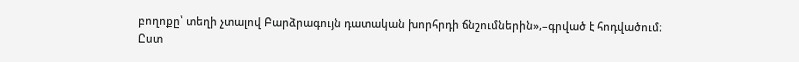բողոքը՝ տեղի չտալով Բարձրագույն դատական խորհրդի ճնշումներին»,–գրված է հոդվածում։
Ըստ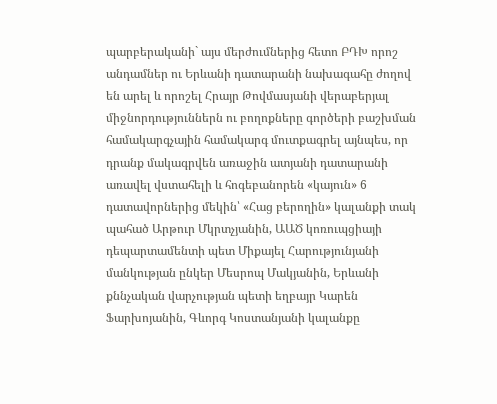պարբերականի` այս մերժումներից հետո ԲԴԽ որոշ անդամներ ու Երևանի դատարանի նախագահը ժողով են արել և որոշել Հրայր Թովմասյանի վերաբերյալ միջնորդություններն ու բողոքները գործերի բաշխման համակարգչային համակարգ մուտքագրել այնպես, որ դրանք մակագրվեն առաջին ատյանի դատարանի առավել վստահելի և հոգեբանորեն «կայուն» 6 դատավորներից մեկին՝ «Հաց բերողին» կալանքի տակ պահած Արթուր Մկրտչյանին, ԱԱԾ կոռուպցիայի դեպարտամենտի պետ Միքայել Հարությունյանի մանկության ընկեր Մեսրոպ Մակյանին, Երևանի քննչական վարչության պետի եղբայր Կարեն Ֆարխոյանին, Գևորգ Կոստանյանի կալանքը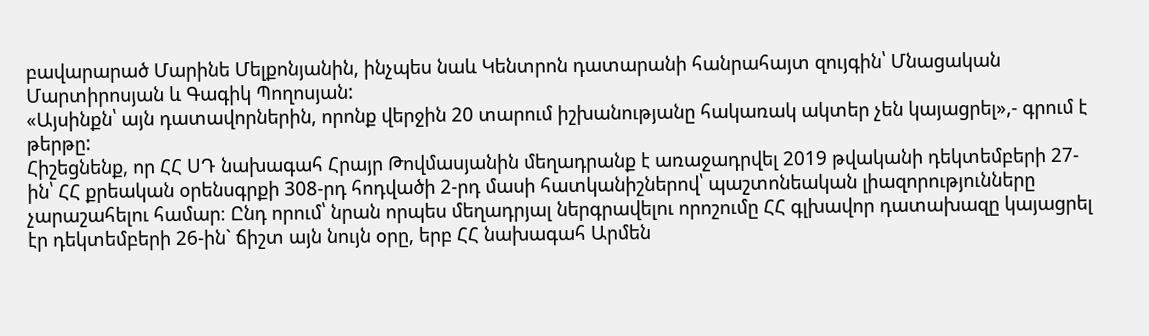բավարարած Մարինե Մելքոնյանին, ինչպես նաև Կենտրոն դատարանի հանրահայտ զույգին՝ Մնացական Մարտիրոսյան և Գագիկ Պողոսյան:
«Այսինքն՝ այն դատավորներին, որոնք վերջին 20 տարում իշխանությանը հակառակ ակտեր չեն կայացրել»,- գրում է թերթը:
Հիշեցնենք, որ ՀՀ ՍԴ նախագահ Հրայր Թովմասյանին մեղադրանք է առաջադրվել 2019 թվականի դեկտեմբերի 27-ին՝ ՀՀ քրեական օրենսգրքի 308-րդ հոդվածի 2-րդ մասի հատկանիշներով՝ պաշտոնեական լիազորությունները չարաշահելու համար։ Ընդ որում՝ նրան որպես մեղադրյալ ներգրավելու որոշումը ՀՀ գլխավոր դատախազը կայացրել էր դեկտեմբերի 26-ին` ճիշտ այն նույն օրը, երբ ՀՀ նախագահ Արմեն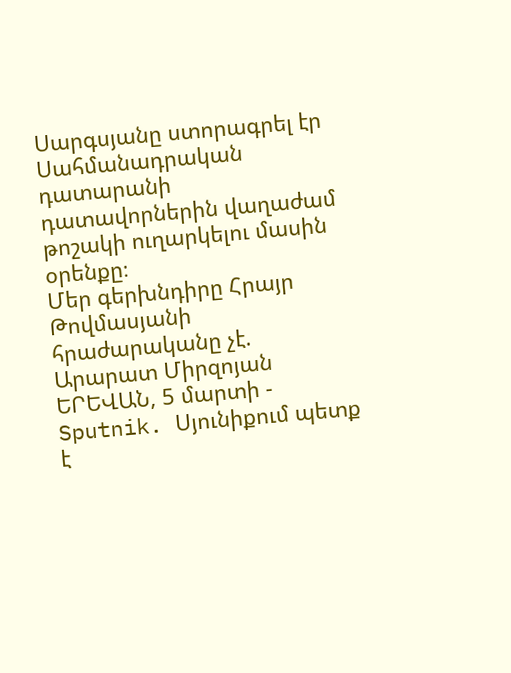Սարգսյանը ստորագրել էր Սահմանադրական դատարանի դատավորներին վաղաժամ թոշակի ուղարկելու մասին օրենքը։
Մեր գերխնդիրը Հրայր Թովմասյանի հրաժարականը չէ. Արարատ Միրզոյան
ԵՐԵՎԱՆ, 5 մարտի - Sputnik. Սյունիքում պետք է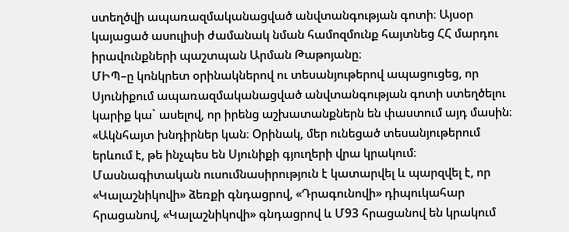ստեղծվի ապառազմականացված անվտանգության գոտի։ Այսօր կայացած ասուլիսի ժամանակ նման համոզմունք հայտնեց ՀՀ մարդու իրավունքների պաշտպան Արման Թաթոյանը։
ՄԻՊ–ը կոնկրետ օրինակներով ու տեսանյութերով ապացուցեց, որ Սյունիքում ապառազմականացված անվտանգության գոտի ստեղծելու կարիք կա` ասելով, որ իրենց աշխատանքներն են փաստում այդ մասին։
«Ակնհայտ խնդիրներ կան։ Օրինակ, մեր ունեցած տեսանյութերում երևում է, թե ինչպես են Սյունիքի գյուղերի վրա կրակում։ Մասնագիտական ուսումնասիրություն է կատարվել և պարզվել է, որ «Կալաշնիկովի» ձեռքի գնդացրով, «Դրագունովի» դիպուկահար հրացանով, «Կալաշնիկովի» գնդացրով և Մ93 հրացանով են կրակում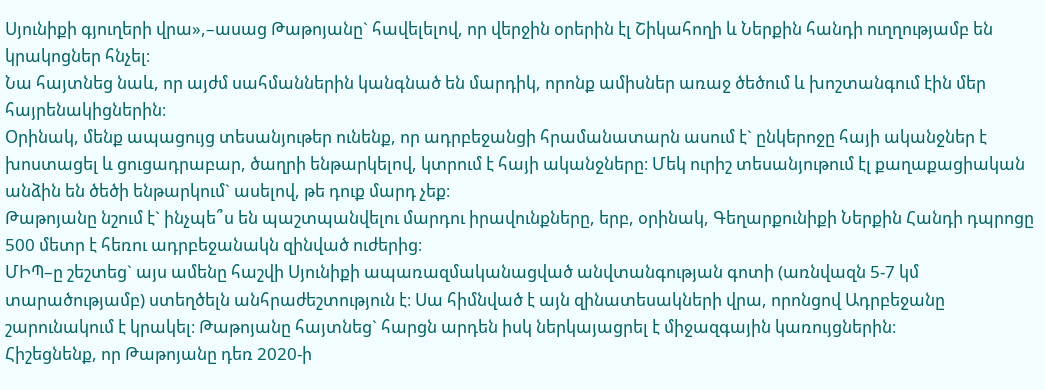Սյունիքի գյուղերի վրա»,–ասաց Թաթոյանը` հավելելով, որ վերջին օրերին էլ Շիկահողի և Ներքին հանդի ուղղությամբ են կրակոցներ հնչել։
Նա հայտնեց նաև, որ այժմ սահմաններին կանգնած են մարդիկ, որոնք ամիսներ առաջ ծեծում և խոշտանգում էին մեր հայրենակիցներին։
Օրինակ, մենք ապացույց տեսանյութեր ունենք, որ ադրբեջանցի հրամանատարն ասում է` ընկերոջը հայի ականջներ է խոստացել և ցուցադրաբար, ծաղրի ենթարկելով, կտրում է հայի ականջները։ Մեկ ուրիշ տեսանյութում էլ քաղաքացիական անձին են ծեծի ենթարկում` ասելով, թե դուք մարդ չեք։
Թաթոյանը նշում է` ինչպե՞ս են պաշտպանվելու մարդու իրավունքները, երբ, օրինակ, Գեղարքունիքի Ներքին Հանդի դպրոցը 500 մետր է հեռու ադրբեջանակն զինված ուժերից։
ՄԻՊ–ը շեշտեց` այս ամենը հաշվի Սյունիքի ապառազմականացված անվտանգության գոտի (առնվազն 5-7 կմ տարածությամբ) ստեղծելն անհրաժեշտություն է։ Սա հիմնված է այն զինատեսակների վրա, որոնցով Ադրբեջանը շարունակում է կրակել։ Թաթոյանը հայտնեց` հարցն արդեն իսկ ներկայացրել է միջազգային կառույցներին։
Հիշեցնենք, որ Թաթոյանը դեռ 2020-ի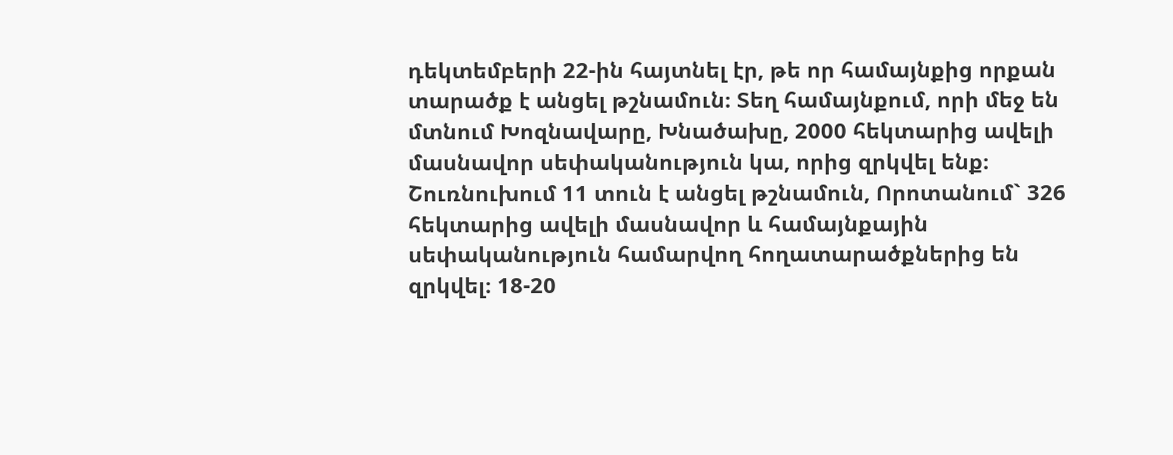դեկտեմբերի 22-ին հայտնել էր, թե որ համայնքից որքան տարածք է անցել թշնամուն։ Տեղ համայնքում, որի մեջ են մտնում Խոզնավարը, Խնածախը, 2000 հեկտարից ավելի մասնավոր սեփականություն կա, որից զրկվել ենք։ Շուռնուխում 11 տուն է անցել թշնամուն, Որոտանում` 326 հեկտարից ավելի մասնավոր և համայնքային սեփականություն համարվող հողատարածքներից են զրկվել։ 18-20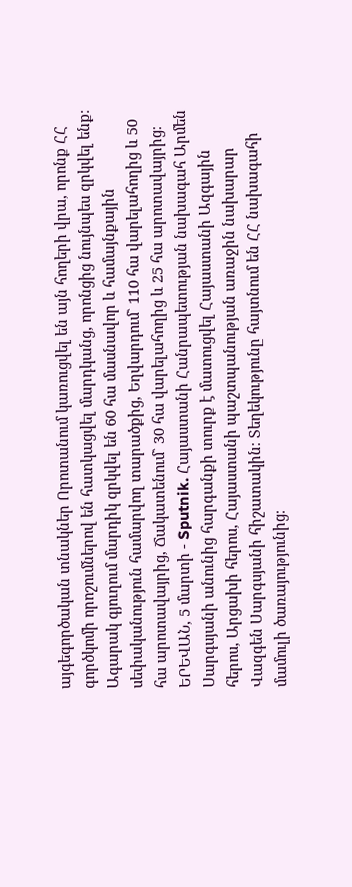այգեգործական տնակներ Որոտանում կառուցվել են այն հողերի վրա, որոնք ՀՀ գործկոմի որոշումներով են հատկացվել մարդկանց, որոնցից նույնպես զրկվել ենք։
Ագարակ գյուղում մարդիկ զրկվել են 60 հա մասնավոր և համայնքային սեփականություն համարվող տարածքից, Եղվարդում` 110 հա վարելահողից և 50 հա արոտավայրից, Ճակատենում` 30 հա վարելահողից և 25 հա արոտավայրից։
ԵՐԵՎԱՆ, 5 մարտի - Sputnik. Հայաստանի Հանրապետության նախագահ Արմեն Սարգսյանի անունից հարգանքի տուրք է մատուցվել Հայաստանի Ազգային հերոս, Արցախի հերոս, Հայաստանի պաշտպանության առաջին նախարար Վազգեն Սարգսյանի հիշատակին։ Տեղեկությունը հայտնում են ՀՀ նախագահի մամուլի ծառայությունից։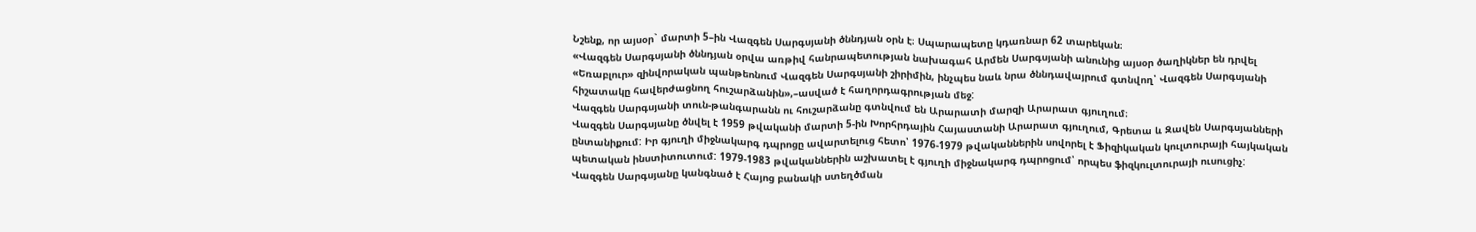Նշենք, որ այսօր` մարտի 5–ին Վազգեն Սարգսյանի ծննդյան օրն է։ Սպարապետը կդառնար 62 տարեկան։
«Վազգեն Սարգսյանի ծննդյան օրվա առթիվ հանրապետության նախագահ Արմեն Սարգսյանի անունից այսօր ծաղիկներ են դրվել «Եռաբլուր» զինվորական պանթեոնում Վազգեն Սարգսյանի շիրիմին, ինչպես նաև նրա ծննդավայրում գտնվող՝ Վազգեն Սարգսյանի հիշատակը հավերժացնող հուշարձանին»,–ասված է հաղորդագրության մեջ:
Վազգեն Սարգսյանի տուն-թանգարանն ու հուշարձանը գտնվում են Արարատի մարզի Արարատ գյուղում։
Վազգեն Սարգսյանը ծնվել է 1959 թվականի մարտի 5-ին Խորհրդային Հայաստանի Արարատ գյուղում, Գրետա և Զավեն Սարգսյանների ընտանիքում: Իր գյուղի միջնակարգ դպրոցը ավարտելուց հետո՝ 1976-1979 թվականներին սովորել է Ֆիզիկական կուլտուրայի հայկական պետական ինստիտուտում: 1979-1983 թվականներին աշխատել է գյուղի միջնակարգ դպրոցում՝ որպես ֆիզկուլտուրայի ուսուցիչ:
Վազգեն Սարգսյանը կանգնած է Հայոց բանակի ստեղծման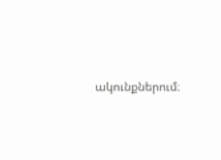ակունքներում։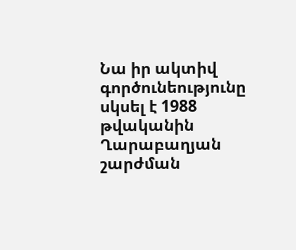Նա իր ակտիվ գործունեությունը սկսել է 1988 թվականին Ղարաբաղյան շարժման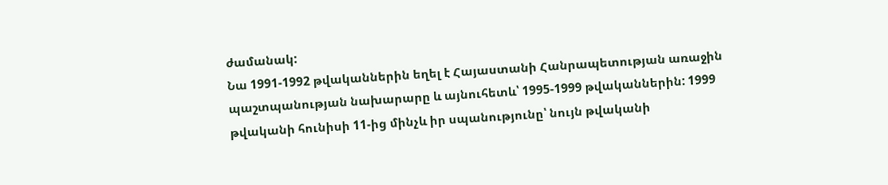ժամանակ:
Նա 1991-1992 թվականներին եղել է Հայաստանի Հանրապետության առաջին պաշտպանության նախարարը և այնուհետև՝ 1995-1999 թվականներին: 1999 թվականի հունիսի 11-ից մինչև իր սպանությունը՝ նույն թվականի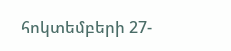հոկտեմբերի 27-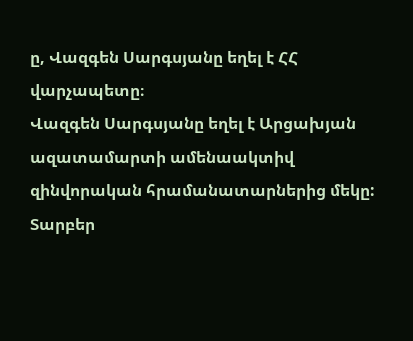ը, Վազգեն Սարգսյանը եղել է ՀՀ վարչապետը։
Վազգեն Սարգսյանը եղել է Արցախյան ազատամարտի ամենաակտիվ զինվորական հրամանատարներից մեկը: Տարբեր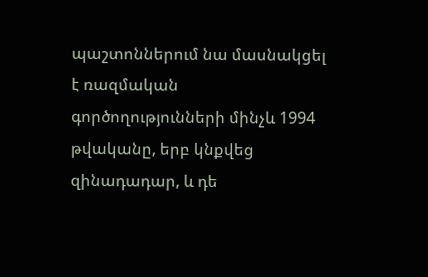պաշտոններում նա մասնակցել է ռազմական գործողությունների մինչև 1994 թվականը, երբ կնքվեց զինադադար, և դե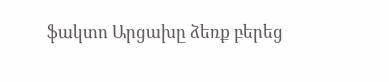ֆակտո Արցախը ձեռք բերեց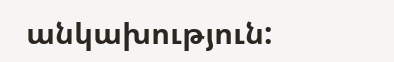անկախություն: